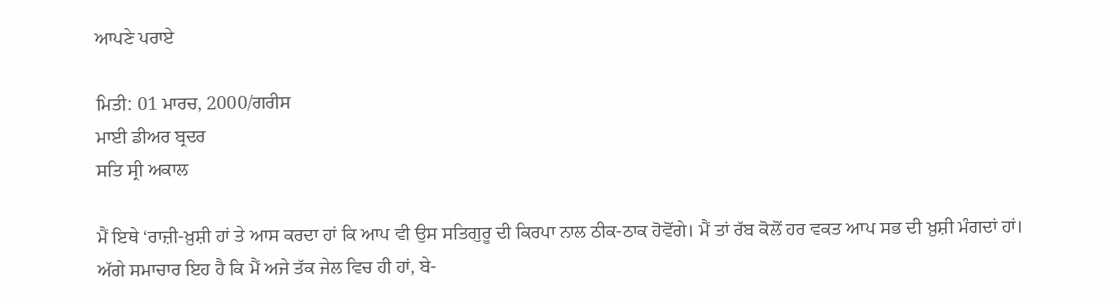ਆਪਣੇ ਪਰਾਏ

ਮਿਤੀ: 01 ਮਾਰਚ, 2000/ਗਰੀਸ
ਮਾਈ ਡੀਅਰ ਬ੍ਰਦਰ
ਸਤਿ ਸ੍ਰੀ ਅਕਾਲ

ਮੈਂ ਇਥੇ ‘ਰਾਜ਼ੀ-ਖ਼ੁਸ਼ੀ ਹਾਂ ਤੇ ਆਸ ਕਰਦਾ ਹਾਂ ਕਿ ਆਪ ਵੀ ਉਸ ਸਤਿਗੁਰੂ ਦੀ ਕਿਰਪਾ ਨਾਲ ਠੀਕ-ਠਾਕ ਹੋਵੋਂਗੇ। ਮੈਂ ਤਾਂ ਰੱਬ ਕੋਲੋਂ ਹਰ ਵਕਤ ਆਪ ਸਭ ਦੀ ਖ਼ੁਸ਼ੀ ਮੰਗਦਾਂ ਹਾਂ।
ਅੱਗੇ ਸਮਾਚਾਰ ਇਹ ਹੈ ਕਿ ਮੈਂ ਅਜੇ ਤੱਕ ਜੇਲ ਵਿਚ ਹੀ ਹਾਂ, ਬੇ-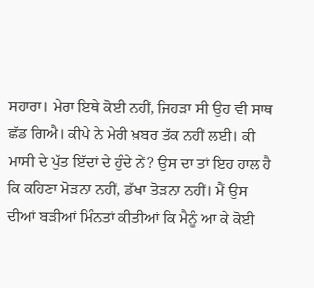ਸਹਾਰਾ। ਮੇਰਾ ਇਥੇ ਕੋਈ ਨਹੀਂ, ਜਿਹੜਾ ਸੀ ਉਹ ਵੀ ਸਾਥ ਛੱਡ ਗਿਐ। ਕੀਪੇ ਨੇ ਮੇਰੀ ਖ਼ਬਰ ਤੱਕ ਨਹੀਂ ਲਈ। ਕੀ ਮਾਸੀ ਦੇ ਪੁੱਤ ਇੱਦਾਂ ਦੇ ਹੁੰਦੇ ਨੇਂ? ਉਸ ਦਾ ਤਾਂ ਇਹ ਹਾਲ ਹੈ ਕਿ ਕਹਿਣਾ ਮੋੜਨਾ ਨਹੀਂ, ਡੱਖਾ ਤੋੜਨਾ ਨਹੀਂ। ਮੈਂ ਉਸ ਦੀਆਂ ਬੜੀਆਂ ਮਿੰਨਤਾਂ ਕੀਤੀਆਂ ਕਿ ਮੈਨੂੰ ਆ ਕੇ ਕੋਈ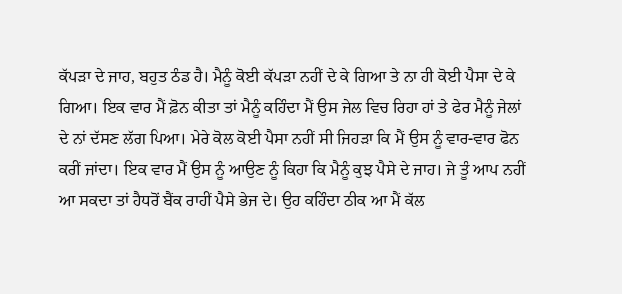ਕੱਪੜਾ ਦੇ ਜਾਹ, ਬਹੁਤ ਠੰਡ ਹੈ। ਮੈਨੂੰ ਕੋਈ ਕੱਪੜਾ ਨਹੀਂ ਦੇ ਕੇ ਗਿਆ ਤੇ ਨਾ ਹੀ ਕੋਈ ਪੈਸਾ ਦੇ ਕੇ ਗਿਆ। ਇਕ ਵਾਰ ਮੈਂ ਫ਼ੋਨ ਕੀਤਾ ਤਾਂ ਮੈਨੂੰ ਕਹਿੰਦਾ ਮੈਂ ਉਸ ਜੇਲ ਵਿਚ ਰਿਹਾ ਹਾਂ ਤੇ ਫੇਰ ਮੈਨੂੰ ਜੇਲਾਂ ਦੇ ਨਾਂ ਦੱਸਣ ਲੱਗ ਪਿਆ। ਮੇਰੇ ਕੋਲ ਕੋਈ ਪੈਸਾ ਨਹੀਂ ਸੀ ਜਿਹੜਾ ਕਿ ਮੈਂ ਉਸ ਨੂੰ ਵਾਰ-ਵਾਰ ਫੋਨ ਕਰੀਂ ਜਾਂਦਾ। ਇਕ ਵਾਰ ਮੈਂ ਉਸ ਨੂੰ ਆਉਣ ਨੂੰ ਕਿਹਾ ਕਿ ਮੈਨੂੰ ਕੁਝ ਪੈਸੇ ਦੇ ਜਾਹ। ਜੇ ਤੂੰ ਆਪ ਨਹੀਂ ਆ ਸਕਦਾ ਤਾਂ ਹੈਧਰੋਂ ਬੈਂਕ ਰਾਹੀਂ ਪੈਸੇ ਭੇਜ ਦੇ। ਉਹ ਕਹਿੰਦਾ ਠੀਕ ਆ ਮੈਂ ਕੱਲ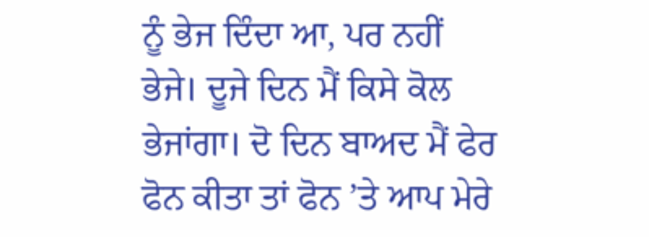ਨੂੰ ਭੇਜ ਦਿੰਦਾ ਆ, ਪਰ ਨਹੀਂ ਭੇਜੇ। ਦੂਜੇ ਦਿਨ ਮੈਂ ਕਿਸੇ ਕੋਲ ਭੇਜਾਂਗਾ। ਦੋ ਦਿਨ ਬਾਅਦ ਮੈਂ ਫੇਰ ਫੋਨ ਕੀਤਾ ਤਾਂ ਫੋਨ ’ਤੇ ਆਪ ਮੇਰੇ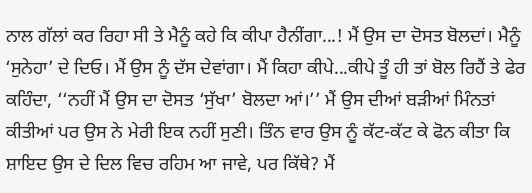ਨਾਲ ਗੱਲਾਂ ਕਰ ਰਿਹਾ ਸੀ ਤੇ ਮੈਨੂੰ ਕਹੇ ਕਿ ਕੀਪਾ ਹੈਨੀਂਗਾ...! ਮੈਂ ਉਸ ਦਾ ਦੋਸਤ ਬੋਲਦਾਂ। ਮੈਨੂੰ ‘ਸੁਨੇਹਾ’ ਦੇ ਦਿਓ। ਮੈਂ ਉਸ ਨੂੰ ਦੱਸ ਦੇਵਾਂਗਾ। ਮੈਂ ਕਿਹਾ ਕੀਪੇ...ਕੀਪੇ ਤੂੰ ਹੀ ਤਾਂ ਬੋਲ ਰਿਹੈਂ ਤੇ ਫੇਰ ਕਹਿੰਦਾ, ‘‘ਨਹੀਂ ਮੈਂ ਉਸ ਦਾ ਦੋਸਤ ‘ਸੁੱਖਾ’ ਬੋਲਦਾ ਆਂ।’’ ਮੈਂ ਉਸ ਦੀਆਂ ਬੜੀਆਂ ਮਿੰਨਤਾਂ ਕੀਤੀਆਂ ਪਰ ਉਸ ਨੇ ਮੇਰੀ ਇਕ ਨਹੀਂ ਸੁਣੀ। ਤਿੰਨ ਵਾਰ ਉਸ ਨੂੰ ਕੱਟ-ਕੱਟ ਕੇ ਫੋਨ ਕੀਤਾ ਕਿ ਸ਼ਾਇਦ ਉਸ ਦੇ ਦਿਲ ਵਿਚ ਰਹਿਮ ਆ ਜਾਵੇ, ਪਰ ਕਿੱਥੇ? ਮੈਂ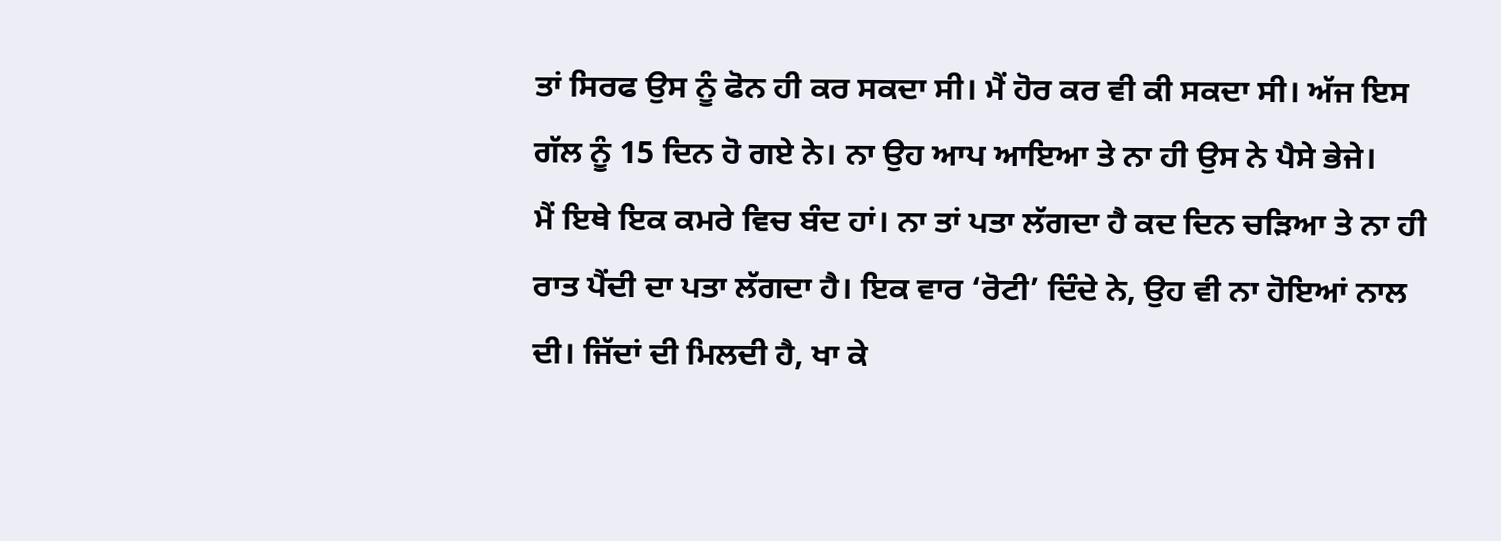ਤਾਂ ਸਿਰਫ ਉਸ ਨੂੰ ਫੋਨ ਹੀ ਕਰ ਸਕਦਾ ਸੀ। ਮੈਂ ਹੋਰ ਕਰ ਵੀ ਕੀ ਸਕਦਾ ਸੀ। ਅੱਜ ਇਸ ਗੱਲ ਨੂੰ 15 ਦਿਨ ਹੋ ਗਏ ਨੇ। ਨਾ ਉਹ ਆਪ ਆਇਆ ਤੇ ਨਾ ਹੀ ਉਸ ਨੇ ਪੈਸੇ ਭੇਜੇ।
ਮੈਂ ਇਥੇ ਇਕ ਕਮਰੇ ਵਿਚ ਬੰਦ ਹਾਂ। ਨਾ ਤਾਂ ਪਤਾ ਲੱਗਦਾ ਹੈ ਕਦ ਦਿਨ ਚੜਿਆ ਤੇ ਨਾ ਹੀ ਰਾਤ ਪੈਂਦੀ ਦਾ ਪਤਾ ਲੱਗਦਾ ਹੈ। ਇਕ ਵਾਰ ‘ਰੋਟੀ’ ਦਿੰਦੇ ਨੇ, ਉਹ ਵੀ ਨਾ ਹੋਇਆਂ ਨਾਲ ਦੀ। ਜਿੱਦਾਂ ਦੀ ਮਿਲਦੀ ਹੈ, ਖਾ ਕੇ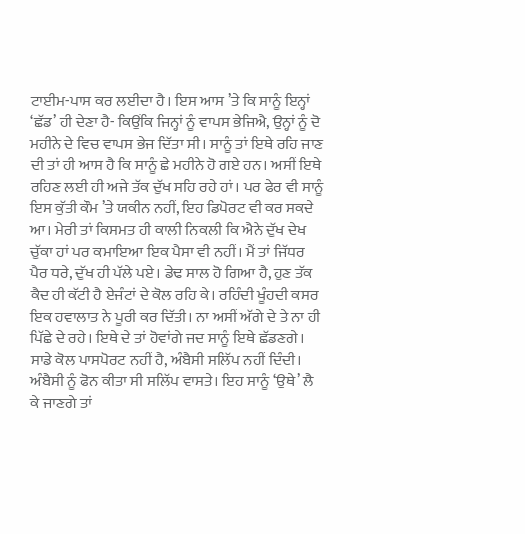ਟਾਈਮ-ਪਾਸ ਕਰ ਲਈਦਾ ਹੈ। ਇਸ ਆਸ ’ਤੇ ਕਿ ਸਾਨੂੰ ਇਨ੍ਹਾਂ ‘ਛੱਡ’ ਹੀ ਦੇਣਾ ਹੈ- ਕਿਉਂਕਿ ਜਿਨ੍ਹਾਂ ਨੂੰ ਵਾਪਸ ਭੇਜਿਐ, ਉਨ੍ਹਾਂ ਨੂੰ ਦੋ ਮਹੀਨੇ ਦੇ ਵਿਚ ਵਾਪਸ ਭੇਜ ਦਿੱਤਾ ਸੀ। ਸਾਨੂੰ ਤਾਂ ਇਥੇ ਰਹਿ ਜਾਣ ਦੀ ਤਾਂ ਹੀ ਆਸ ਹੈ ਕਿ ਸਾਨੂੰ ਛੇ ਮਹੀਨੇ ਹੋ ਗਏ ਹਨ। ਅਸੀਂ ਇਥੇ ਰਹਿਣ ਲਈ ਹੀ ਅਜੇ ਤੱਕ ਦੁੱਖ ਸਹਿ ਰਹੇ ਹਾਂ। ਪਰ ਫੇਰ ਵੀ ਸਾਨੂੰ ਇਸ ਕੁੱਤੀ ਕੌਮ ’ਤੇ ਯਕੀਨ ਨਹੀਂ, ਇਹ ਡਿਪੋਰਟ ਵੀ ਕਰ ਸਕਦੇ ਆ। ਮੇਰੀ ਤਾਂ ਕਿਸਮਤ ਹੀ ਕਾਲੀ ਨਿਕਲੀ ਕਿ ਐਨੇ ਦੁੱਖ ਦੇਖ ਚੁੱਕਾ ਹਾਂ ਪਰ ਕਮਾਇਆ ਇਕ ਪੈਸਾ ਵੀ ਨਹੀਂ। ਮੈਂ ਤਾਂ ਜਿੱਧਰ ਪੈਰ ਧਰੇ, ਦੁੱਖ ਹੀ ਪੱਲੇ ਪਏ। ਡੇਢ ਸਾਲ ਹੋ ਗਿਆ ਹੈ, ਹੁਣ ਤੱਕ ਕੈਦ ਹੀ ਕੱਟੀ ਹੈ ਏਜੰਟਾਂ ਦੇ ਕੋਲ ਰਹਿ ਕੇ। ਰਹਿੰਦੀ ਖੂੰਹਦੀ ਕਸਰ ਇਕ ਹਵਾਲਾਤ ਨੇ ਪੂਰੀ ਕਰ ਦਿੱਤੀ। ਨਾ ਅਸੀਂ ਅੱਗੇ ਦੇ ਤੇ ਨਾ ਹੀ ਪਿੱਛੇ ਦੇ ਰਹੇ। ਇਥੇ ਦੇ ਤਾਂ ਹੋਵਾਂਗੇ ਜਦ ਸਾਨੂੰ ਇਥੇ ਛੱਡਣਗੇ। ਸਾਡੇ ਕੋਲ ਪਾਸਪੋਰਟ ਨਹੀਂ ਹੈ, ਅੰਬੈਸੀ ਸਲਿੱਪ ਨਹੀਂ ਦਿੰਦੀ। ਅੰਬੈਸੀ ਨੂੰ ਫੋਨ ਕੀਤਾ ਸੀ ਸਲਿੱਪ ਵਾਸਤੇ। ਇਹ ਸਾਨੂੰ ‘ਉਥੇ’ ਲੈ ਕੇ ਜਾਣਗੇ ਤਾਂ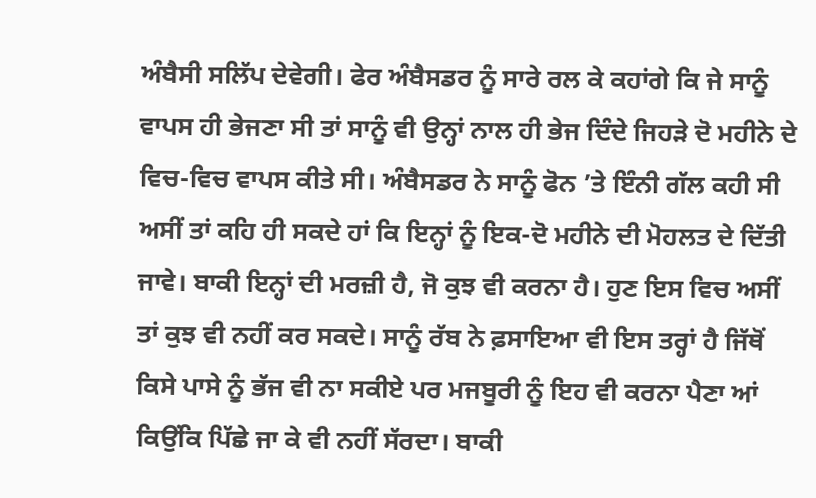ਅੰਬੈਸੀ ਸਲਿੱਪ ਦੇਵੇਗੀ। ਫੇਰ ਅੰਬੈਸਡਰ ਨੂੰ ਸਾਰੇ ਰਲ ਕੇ ਕਹਾਂਗੇ ਕਿ ਜੇ ਸਾਨੂੰ ਵਾਪਸ ਹੀ ਭੇਜਣਾ ਸੀ ਤਾਂ ਸਾਨੂੰ ਵੀ ਉਨ੍ਹਾਂ ਨਾਲ ਹੀ ਭੇਜ ਦਿੰਦੇ ਜਿਹੜੇ ਦੋ ਮਹੀਨੇ ਦੇ ਵਿਚ-ਵਿਚ ਵਾਪਸ ਕੀਤੇ ਸੀ। ਅੰਬੈਸਡਰ ਨੇ ਸਾਨੂੰ ਫੋਨ ’ਤੇ ਇੰਨੀ ਗੱਲ ਕਹੀ ਸੀ ਅਸੀਂ ਤਾਂ ਕਹਿ ਹੀ ਸਕਦੇ ਹਾਂ ਕਿ ਇਨ੍ਹਾਂ ਨੂੰ ਇਕ-ਦੋ ਮਹੀਨੇ ਦੀ ਮੋਹਲਤ ਦੇ ਦਿੱਤੀ ਜਾਵੇ। ਬਾਕੀ ਇਨ੍ਹਾਂ ਦੀ ਮਰਜ਼ੀ ਹੈ, ਜੋ ਕੁਝ ਵੀ ਕਰਨਾ ਹੈ। ਹੁਣ ਇਸ ਵਿਚ ਅਸੀਂ ਤਾਂ ਕੁਝ ਵੀ ਨਹੀਂ ਕਰ ਸਕਦੇ। ਸਾਨੂੰ ਰੱਬ ਨੇ ਫ਼ਸਾਇਆ ਵੀ ਇਸ ਤਰ੍ਹਾਂ ਹੈ ਜਿੱਥੋਂ ਕਿਸੇ ਪਾਸੇ ਨੂੰ ਭੱਜ ਵੀ ਨਾ ਸਕੀਏ ਪਰ ਮਜਬੂਰੀ ਨੂੰ ਇਹ ਵੀ ਕਰਨਾ ਪੈਣਾ ਆਂ ਕਿਉਂਕਿ ਪਿੱਛੇ ਜਾ ਕੇ ਵੀ ਨਹੀਂ ਸੱਰਦਾ। ਬਾਕੀ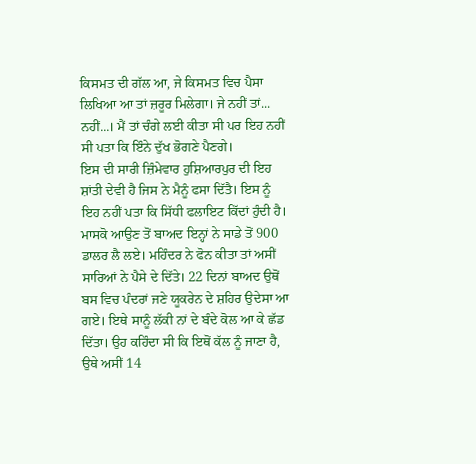ਕਿਸਮਤ ਦੀ ਗੱਲ ਆ, ਜੇ ਕਿਸਮਤ ਵਿਚ ਪੈਸਾ ਲਿਖਿਆ ਆ ਤਾਂ ਜ਼ਰੂਰ ਮਿਲੇਗਾ। ਜੇ ਨਹੀਂ ਤਾਂ... ਨਹੀਂ...। ਮੈਂ ਤਾਂ ਚੰਗੇ ਲਈ ਕੀਤਾ ਸੀ ਪਰ ਇਹ ਨਹੀਂ ਸੀ ਪਤਾ ਕਿ ਇੰਨੇ ਦੁੱਖ ਭੋਗਣੇ ਪੈਣਗੇ।
ਇਸ ਦੀ ਸਾਰੀ ਜ਼ਿੰਮੇਵਾਰ ਹੁਸ਼ਿਆਰਪੁਰ ਦੀ ਇਹ ਸ਼ਾਂਤੀ ਦੇਵੀ ਹੈ ਜਿਸ ਨੇ ਮੈਨੂੰ ਫਸਾ ਦਿੱਤੈ। ਇਸ ਨੂੰ ਇਹ ਨਹੀਂ ਪਤਾ ਕਿ ਸਿੱਧੀ ਫਲਾਇਟ ਕਿੱਦਾਂ ਹੁੰਦੀ ਹੈ। ਮਾਸਕੋ ਆਉਣ ਤੋਂ ਬਾਅਦ ਇਨ੍ਹਾਂ ਨੇ ਸਾਡੇ ਤੋਂ 900 ਡਾਲਰ ਲੈ ਲਏ। ਮਹਿੰਦਰ ਨੇ ਫੋਨ ਕੀਤਾ ਤਾਂ ਅਸੀਂ ਸਾਰਿਆਂ ਨੇ ਪੈਸੇ ਦੇ ਦਿੱਤੇ। 22 ਦਿਨਾਂ ਬਾਅਦ ਉਥੋਂ ਬਸ ਵਿਚ ਪੰਦਰਾਂ ਜਣੇ ਯੂਕਰੇਨ ਦੇ ਸ਼ਹਿਰ ਉਦੇਸਾ ਆ ਗਏ। ਇਥੇ ਸਾਨੂੰ ਲੱਕੀ ਨਾਂ ਦੇ ਬੰਦੇ ਕੋਲ ਆ ਕੇ ਛੱਡ ਦਿੱਤਾ। ਉਹ ਕਹਿੰਦਾ ਸੀ ਕਿ ਇਥੋਂ ਕੱਲ ਨੂੰ ਜਾਣਾ ਹੈ, ਉਥੇ ਅਸੀਂ 14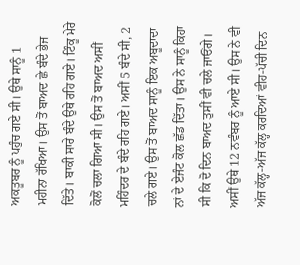ਅਕਤੂਬਰ ਨੂੰ ਪਹੁੰਚ ਗਏ ਸੀ। ਉਥੇ ਸਾਨੂੰ 1 ਮਹੀਨਾ ਰੱਖਿਆ। ਉਸ ਤੋਂ ਬਾਅਦ ਛੇ ਬੰਦੇ ਭੇਜ ਦਿੱਤੇ। ਬਾਕੀ ਸਾਰੇ ਬੰਦੇ ਉਥੇ ਰਹਿ ਗਏ। ਟਿੰਕੂ ਮੇਰੇ ਕੋਲੋਂ ਚਲਾ ਗਿਆ ਸੀ। ਉਸ ਤੋਂ ਬਾਅਦ ਅਸੀਂ ਮਹਿੰਦਰ ਦੇ ਬੰਦੇ ਰਹਿ ਗਏ। ਅਸੀਂ 5 ਬੰਦੇ ਸੀ, 2 ਚਲੇ ਗਏ। ਉਸ ਤੋਂ ਬਾਅਦ ਸਾਨੂੰ ਇਕ ਅਬੂਦਾਦਾ ਨਾਂ ਦੇ ਏਜੰਟ ਕੋਲ ਛੱਡ ਦਿੱਤਾ। ਉਸ ਨੇ ਸਾਨੂੰ ਕਿਹਾ ਸੀ ਕਿ ਦੋ ਦਿਨ ਬਾਅਦ ਤੁਸੀਂ ਵੀ ਚਲੇ ਜਾਓਂਗੇ। ਅਸੀਂ ਉਥੇ 12 ਨਵੰਬਰ ਨੂੰ ਆਏ ਸੀ। ਉਸ ਨੇ ਵੀ ਅੱਜ ਕੱਲ੍ਹ-ਅੱਜ ਕੱਲ੍ਹ ਕਰਦਿਆਂ ਵੀਹ-ਪੱਚੀ ਦਿਨ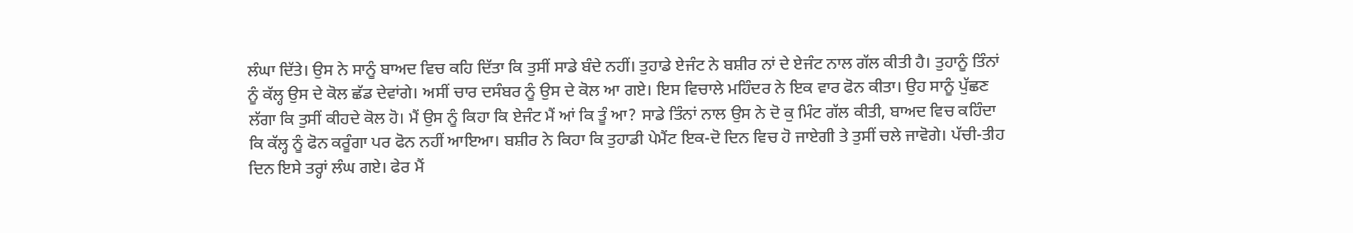ਲੰਘਾ ਦਿੱਤੇ। ਉਸ ਨੇ ਸਾਨੂੰ ਬਾਅਦ ਵਿਚ ਕਹਿ ਦਿੱਤਾ ਕਿ ਤੁਸੀਂ ਸਾਡੇ ਬੰਦੇ ਨਹੀਂ। ਤੁਹਾਡੇ ਏਜੰਟ ਨੇ ਬਸ਼ੀਰ ਨਾਂ ਦੇ ਏਜੰਟ ਨਾਲ ਗੱਲ ਕੀਤੀ ਹੈ। ਤੁਹਾਨੂੰ ਤਿੰਨਾਂ ਨੂੰ ਕੱਲ੍ਹ ਉਸ ਦੇ ਕੋਲ ਛੱਡ ਦੇਵਾਂਗੇ। ਅਸੀਂ ਚਾਰ ਦਸੰਬਰ ਨੂੰ ਉਸ ਦੇ ਕੋਲ ਆ ਗਏ। ਇਸ ਵਿਚਾਲੇ ਮਹਿੰਦਰ ਨੇ ਇਕ ਵਾਰ ਫੋਨ ਕੀਤਾ। ਉਹ ਸਾਨੂੰ ਪੁੱਛਣ ਲੱਗਾ ਕਿ ਤੁਸੀਂ ਕੀਹਦੇ ਕੋਲ ਹੋ। ਮੈਂ ਉਸ ਨੂੰ ਕਿਹਾ ਕਿ ਏਜੰਟ ਮੈਂ ਆਂ ਕਿ ਤੂੰ ਆ? ਸਾਡੇ ਤਿੰਨਾਂ ਨਾਲ ਉਸ ਨੇ ਦੋ ਕੁ ਮਿੰਟ ਗੱਲ ਕੀਤੀ, ਬਾਅਦ ਵਿਚ ਕਹਿੰਦਾ ਕਿ ਕੱਲ੍ਹ ਨੂੰ ਫੋਨ ਕਰੂੰਗਾ ਪਰ ਫੋਨ ਨਹੀਂ ਆਇਆ। ਬਸ਼ੀਰ ਨੇ ਕਿਹਾ ਕਿ ਤੁਹਾਡੀ ਪੇਮੈਂਟ ਇਕ-ਦੋ ਦਿਨ ਵਿਚ ਹੋ ਜਾਏਗੀ ਤੇ ਤੁਸੀਂ ਚਲੇ ਜਾਵੋਗੇ। ਪੱਚੀ-ਤੀਹ ਦਿਨ ਇਸੇ ਤਰ੍ਹਾਂ ਲੰਘ ਗਏ। ਫੇਰ ਮੈਂ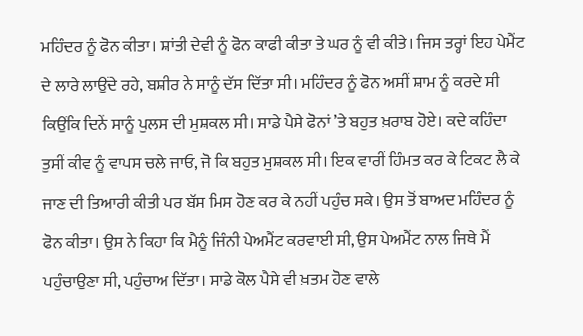ਮਹਿੰਦਰ ਨੂੰ ਫੋਨ ਕੀਤਾ। ਸ਼ਾਂਤੀ ਦੇਵੀ ਨੂੰ ਫੋਨ ਕਾਫੀ ਕੀਤਾ ਤੇ ਘਰ ਨੂੰ ਵੀ ਕੀਤੇ। ਜਿਸ ਤਰ੍ਹਾਂ ਇਹ ਪੇਮੈਂਟ ਦੇ ਲਾਰੇ ਲਾਉਂਦੇ ਰਹੇ, ਬਸ਼ੀਰ ਨੇ ਸਾਨੂੰ ਦੱਸ ਦਿੱਤਾ ਸੀ। ਮਹਿੰਦਰ ਨੂੰ ਫੋਨ ਅਸੀਂ ਸ਼ਾਮ ਨੂੰ ਕਰਦੇ ਸੀ ਕਿਉਂਕਿ ਦਿਨੇਂ ਸਾਨੂੰ ਪੁਲਸ ਦੀ ਮੁਸ਼ਕਲ ਸੀ। ਸਾਡੇ ਪੈਸੇ ਫੋਨਾਂ ’ਤੇ ਬਹੁਤ ਖ਼ਰਾਬ ਹੋਏ। ਕਦੇ ਕਹਿੰਦਾ ਤੁਸੀਂ ਕੀਵ ਨੂੰ ਵਾਪਸ ਚਲੇ ਜਾਓ, ਜੋ ਕਿ ਬਹੁਤ ਮੁਸ਼ਕਲ ਸੀ। ਇਕ ਵਾਰੀਂ ਹਿੰਮਤ ਕਰ ਕੇ ਟਿਕਟ ਲੈ ਕੇ ਜਾਣ ਦੀ ਤਿਆਰੀ ਕੀਤੀ ਪਰ ਬੱਸ ਮਿਸ ਹੋਣ ਕਰ ਕੇ ਨਹੀਂ ਪਹੁੰਚ ਸਕੇ। ਉਸ ਤੋਂ ਬਾਅਦ ਮਹਿੰਦਰ ਨੂੰ ਫੋਨ ਕੀਤਾ। ਉਸ ਨੇ ਕਿਹਾ ਕਿ ਮੈਨੂੰ ਜਿੰਨੀ ਪੇਅਮੈਂਟ ਕਰਵਾਈ ਸੀ, ਉਸ ਪੇਅਮੈਂਟ ਨਾਲ ਜਿਥੇ ਮੈਂ ਪਹੁੰਚਾਉਣਾ ਸੀ, ਪਹੁੰਚਾਅ ਦਿੱਤਾ। ਸਾਡੇ ਕੋਲ ਪੈਸੇ ਵੀ ਖ਼ਤਮ ਹੋਣ ਵਾਲੇ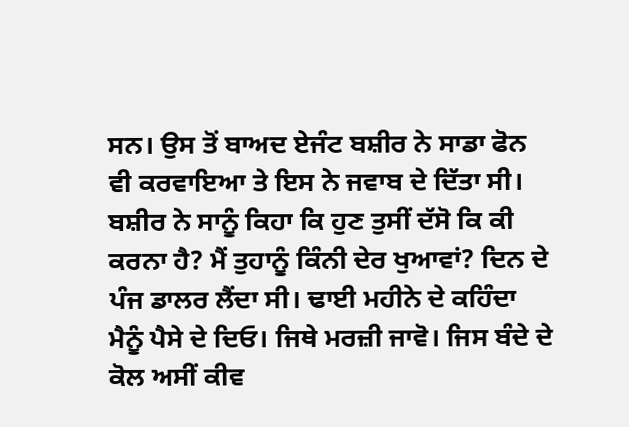ਸਨ। ਉਸ ਤੋਂ ਬਾਅਦ ਏਜੰਟ ਬਸ਼ੀਰ ਨੇ ਸਾਡਾ ਫੋਨ ਵੀ ਕਰਵਾਇਆ ਤੇ ਇਸ ਨੇ ਜਵਾਬ ਦੇ ਦਿੱਤਾ ਸੀ। ਬਸ਼ੀਰ ਨੇ ਸਾਨੂੰ ਕਿਹਾ ਕਿ ਹੁਣ ਤੁਸੀਂ ਦੱਸੋ ਕਿ ਕੀ ਕਰਨਾ ਹੈ? ਮੈਂ ਤੁਹਾਨੂੰ ਕਿੰਨੀ ਦੇਰ ਖੁਆਵਾਂ? ਦਿਨ ਦੇ ਪੰਜ ਡਾਲਰ ਲੈਂਦਾ ਸੀ। ਢਾਈ ਮਹੀਨੇ ਦੇ ਕਹਿੰਦਾ ਮੈਨੂੰ ਪੈਸੇ ਦੇ ਦਿਓ। ਜਿਥੇ ਮਰਜ਼ੀ ਜਾਵੋ। ਜਿਸ ਬੰਦੇ ਦੇ ਕੋਲ ਅਸੀਂ ਕੀਵ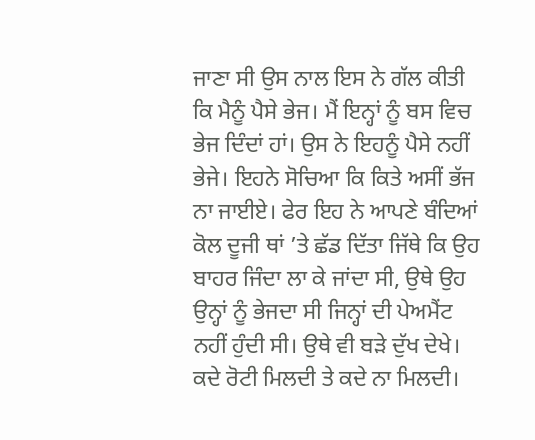ਜਾਣਾ ਸੀ ਉਸ ਨਾਲ ਇਸ ਨੇ ਗੱਲ ਕੀਤੀ ਕਿ ਮੈਨੂੰ ਪੈਸੇ ਭੇਜ। ਮੈਂ ਇਨ੍ਹਾਂ ਨੂੰ ਬਸ ਵਿਚ ਭੇਜ ਦਿੰਦਾਂ ਹਾਂ। ਉਸ ਨੇ ਇਹਨੂੰ ਪੈਸੇ ਨਹੀਂ ਭੇਜੇ। ਇਹਨੇ ਸੋਚਿਆ ਕਿ ਕਿਤੇ ਅਸੀਂ ਭੱਜ ਨਾ ਜਾਈਏ। ਫੇਰ ਇਹ ਨੇ ਆਪਣੇ ਬੰਦਿਆਂ ਕੋਲ ਦੂਜੀ ਥਾਂ ’ਤੇ ਛੱਡ ਦਿੱਤਾ ਜਿੱਥੇ ਕਿ ਉਹ ਬਾਹਰ ਜਿੰਦਾ ਲਾ ਕੇ ਜਾਂਦਾ ਸੀ, ਉਥੇ ਉਹ ਉਨ੍ਹਾਂ ਨੂੰ ਭੇਜਦਾ ਸੀ ਜਿਨ੍ਹਾਂ ਦੀ ਪੇਅਮੈਂਟ ਨਹੀਂ ਹੁੰਦੀ ਸੀ। ਉਥੇ ਵੀ ਬੜੇ ਦੁੱਖ ਦੇਖੇ। ਕਦੇ ਰੋਟੀ ਮਿਲਦੀ ਤੇ ਕਦੇ ਨਾ ਮਿਲਦੀ।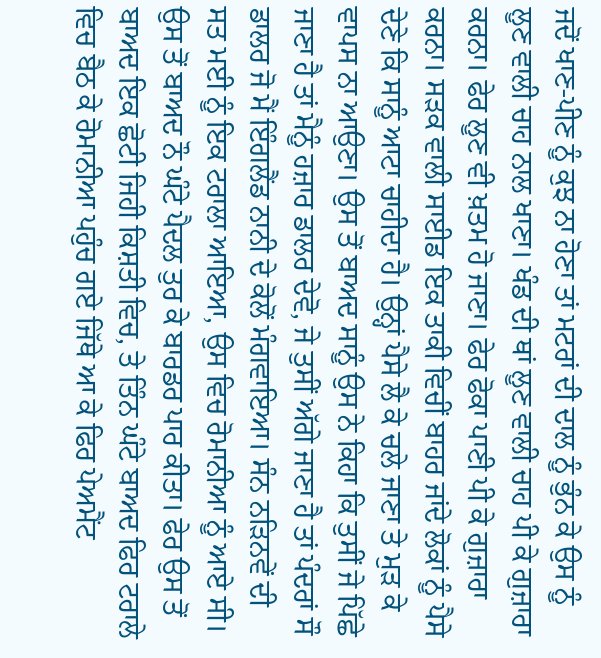ਜਦੋਂ ਖਾਣ-ਪੀਣ ਨੂੰ ਕੁਝ ਨਾ ਹੋਣਾ ਤਾਂ ਮਟਰਾਂ ਦੀ ਦਾਲ ਨੂੰ ਭੁੰਨ ਕੇ ਉਸ ਨੂੰ ਲੂਣ ਵਾਲੀ ਚਾਹ ਨਾਲ ਖਾਣਾ। ਖੰਡ ਦੀ ਥਾਂ ਲੂਣ ਵਾਲੀ ਚਾਹ ਪੀ ਕੇ ਗੁਜ਼ਾਰਾ ਕਰਨਾ। ਫੇਰ ਲੂਣ ਵੀ ਖ਼ਤਮ ਹੋ ਜਾਣਾ। ਫੇਰ ਫੋਕਾ ਪਾਣੀ ਪੀ ਕੇ ਗੁਜ਼ਾਰਾ ਕਰਨਾ। ਸੜਕ ਵਾਲੀ ਸਾਈਡ ਇਕ ਤਾਕੀ ਵਿਚੀਂ ਬਾਹਰ ਜਾਂਦੇ ਲੋਕਾਂ ਨੂੰ ਪੈਸੇ ਦੇਣੇ ਕਿ ਸਾਨੂੰ ਆਟਾ ਚਾਹੀਦਾ ਹੈ। ਉਨ੍ਹਾਂ ਪੈਸੇ ਲੈ ਕੇ ਚਲੇ ਜਾਣਾ ਤੇ ਮੁੜ ਕੇ ਵਾਪਸ ਨਾ ਆਉਣਾ। ਉਸ ਤੋਂ ਬਾਅਦ ਸਾਨੂੰ ਉਸ ਨੇ ਕਿਹਾ ਕਿ ਤੁਸੀਂ ਜੇ ਪਿੱਛੇ ਜਾਣਾ ਹੈ ਤਾਂ ਮੈਨੂੰ ਹਜ਼ਾਰ ਡਾਲਰ ਦੇਵੋ, ਜੇ ਤੁਸੀਂ ਅੱਗੇ ਜਾਣਾ ਹੈ ਤਾਂ ਪੰਦਰਾਂ ਸੌ ਡਾਲਰ ਜੋ ਮੈਂ ਇੰਗਲੈਂਡ ਨਾਨੀ ਦੇ ਕੋਲੋਂ ਮੰਗਵਾਇਆ। ਸੰਨ ਨੜਿਨਵੇਂ ਦੀ ਸਤ ਮਈ ਨੂੰ ਇਕ ਟਰਾਲਾ ਆਇਆ, ਉਸ ਵਿਚ ਰੋਮਾਨੀਆ ਨੂੰ ਆਏ ਸੀ। ਉਸ ਤੋਂ ਬਾਅਦ ਨੌ ਘੰਟੇ ਪੈਦਲ ਤੁਰ ਕੇ ਬਾਰਡਰ ਪਾਰ ਕੀਤਾ। ਫੇਰ ਉਸ ਤੋਂ ਬਾਅਦ ਇਕ ਛੋਟੀ ਜਿਹੀ ਕਿਸ਼ਤੀ ਵਿਚ, ਤੇ ਤਿੰਨ ਘੰਟੇ ਬਾਅਦ ਫਿਰ ਟਰਾਲੇ ਵਿਚ ਬੈਠ ਕੇ ਰੋਮਾਨੀਆ ਪਹੁੰਚ ਗਏ ਜਿੱਥੇ ਆ ਕੇ ਫਿਰ ਪੇਅਮੈਂਟ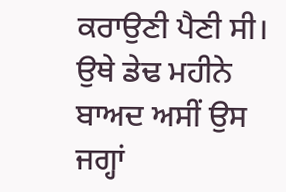ਕਰਾਉਣੀ ਪੈਣੀ ਸੀ। ਉਥੇ ਡੇਢ ਮਹੀਨੇ ਬਾਅਦ ਅਸੀਂ ਉਸ ਜਗ੍ਹਾਂ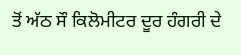ਤੋਂ ਅੱਠ ਸੌ ਕਿਲੋਮੀਟਰ ਦੂਰ ਹੰਗਰੀ ਦੇ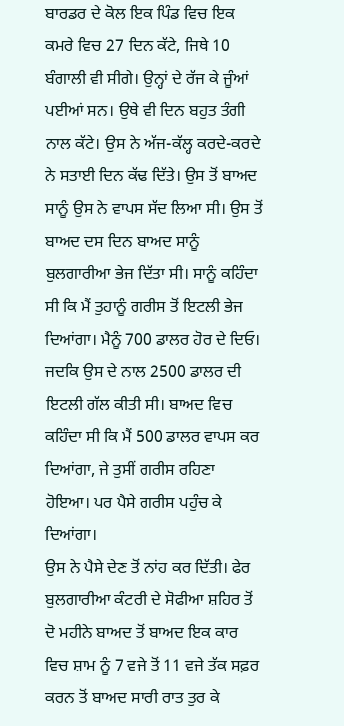ਬਾਰਡਰ ਦੇ ਕੋਲ ਇਕ ਪਿੰਡ ਵਿਚ ਇਕ ਕਮਰੇ ਵਿਚ 27 ਦਿਨ ਕੱਟੇ, ਜਿਥੇ 10 ਬੰਗਾਲੀ ਵੀ ਸੀਗੇ। ਉਨ੍ਹਾਂ ਦੇ ਰੱਜ ਕੇ ਜੂੰਆਂ ਪਈਆਂ ਸਨ। ਉਥੇ ਵੀ ਦਿਨ ਬਹੁਤ ਤੰਗੀ ਨਾਲ ਕੱਟੇ। ਉਸ ਨੇ ਅੱਜ-ਕੱਲ੍ਹ ਕਰਦੇ-ਕਰਦੇ ਨੇ ਸਤਾਈ ਦਿਨ ਕੱਢ ਦਿੱਤੇ। ਉਸ ਤੋਂ ਬਾਅਦ ਸਾਨੂੰ ਉਸ ਨੇ ਵਾਪਸ ਸੱਦ ਲਿਆ ਸੀ। ਉਸ ਤੋਂ ਬਾਅਦ ਦਸ ਦਿਨ ਬਾਅਦ ਸਾਨੂੰ ਬੁਲਗਾਰੀਆ ਭੇਜ ਦਿੱਤਾ ਸੀ। ਸਾਨੂੰ ਕਹਿੰਦਾ ਸੀ ਕਿ ਮੈਂ ਤੁਹਾਨੂੰ ਗਰੀਸ ਤੋਂ ਇਟਲੀ ਭੇਜ ਦਿਆਂਗਾ। ਮੈਨੂੰ 700 ਡਾਲਰ ਹੋਰ ਦੇ ਦਿਓ। ਜਦਕਿ ਉਸ ਦੇ ਨਾਲ 2500 ਡਾਲਰ ਦੀ ਇਟਲੀ ਗੱਲ ਕੀਤੀ ਸੀ। ਬਾਅਦ ਵਿਚ ਕਹਿੰਦਾ ਸੀ ਕਿ ਮੈਂ 500 ਡਾਲਰ ਵਾਪਸ ਕਰ ਦਿਆਂਗਾ, ਜੇ ਤੁਸੀਂ ਗਰੀਸ ਰਹਿਣਾ ਹੋਇਆ। ਪਰ ਪੈਸੇ ਗਰੀਸ ਪਹੁੰਚ ਕੇ ਦਿਆਂਗਾ।
ਉਸ ਨੇ ਪੈਸੇ ਦੇਣ ਤੋਂ ਨਾਂਹ ਕਰ ਦਿੱਤੀ। ਫੇਰ ਬੁਲਗਾਰੀਆ ਕੰਟਰੀ ਦੇ ਸੋਫੀਆ ਸ਼ਹਿਰ ਤੋਂ ਦੋ ਮਹੀਨੇ ਬਾਅਦ ਤੋਂ ਬਾਅਦ ਇਕ ਕਾਰ ਵਿਚ ਸ਼ਾਮ ਨੂੰ 7 ਵਜੇ ਤੋਂ 11 ਵਜੇ ਤੱਕ ਸਫ਼ਰ ਕਰਨ ਤੋਂ ਬਾਅਦ ਸਾਰੀ ਰਾਤ ਤੁਰ ਕੇ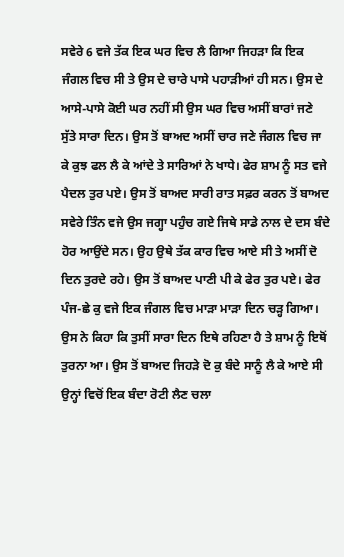ਸਵੇਰੇ 6 ਵਜੇ ਤੱਕ ਇਕ ਘਰ ਵਿਚ ਲੈ ਗਿਆ ਜਿਹੜਾ ਕਿ ਇਕ ਜੰਗਲ ਵਿਚ ਸੀ ਤੇ ਉਸ ਦੇ ਚਾਰੇ ਪਾਸੇ ਪਹਾੜੀਆਂ ਹੀ ਸਨ। ਉਸ ਦੇ ਆਸੇ-ਪਾਸੇ ਕੋਈ ਘਰ ਨਹੀਂ ਸੀ ਉਸ ਘਰ ਵਿਚ ਅਸੀਂ ਬਾਰਾਂ ਜਣੇ ਸੁੱਤੇ ਸਾਰਾ ਦਿਨ। ਉਸ ਤੋਂ ਬਾਅਦ ਅਸੀਂ ਚਾਰ ਜਣੇ ਜੰਗਲ ਵਿਚ ਜਾ ਕੇ ਕੁਝ ਫਲ ਲੈ ਕੇ ਆਂਦੇ ਤੇ ਸਾਰਿਆਂ ਨੇ ਖਾਧੇ। ਫੇਰ ਸ਼ਾਮ ਨੂੰ ਸਤ ਵਜੇ ਪੈਦਲ ਤੁਰ ਪਏ। ਉਸ ਤੋਂ ਬਾਅਦ ਸਾਰੀ ਰਾਤ ਸਫ਼ਰ ਕਰਨ ਤੋਂ ਬਾਅਦ ਸਵੇਰੇ ਤਿੰਨ ਵਜੇ ਉਸ ਜਗ੍ਹਾ ਪਹੁੰਚ ਗਏ ਜਿਥੇ ਸਾਡੇ ਨਾਲ ਦੇ ਦਸ ਬੰਦੇ ਹੋਰ ਆਉਂਦੇ ਸਨ। ਉਹ ਉਥੇ ਤੱਕ ਕਾਰ ਵਿਚ ਆਏ ਸੀ ਤੇ ਅਸੀਂ ਦੋ ਦਿਨ ਤੁਰਦੇ ਰਹੇ। ਉਸ ਤੋਂ ਬਾਅਦ ਪਾਣੀ ਪੀ ਕੇ ਫੇਰ ਤੁਰ ਪਏ। ਫੇਰ ਪੰਜ-ਛੇ ਕੁ ਵਜੇ ਇਕ ਜੰਗਲ ਵਿਚ ਮਾੜਾ ਮਾੜਾ ਦਿਨ ਚੜ੍ਹ ਗਿਆ। ਉਸ ਨੇ ਕਿਹਾ ਕਿ ਤੁਸੀਂ ਸਾਰਾ ਦਿਨ ਇਥੇ ਰਹਿਣਾ ਹੈ ਤੇ ਸ਼ਾਮ ਨੂੰ ਇਥੋਂ ਤੁਰਨਾ ਆ। ਉਸ ਤੋਂ ਬਾਅਦ ਜਿਹੜੇ ਦੋ ਕੁ ਬੰਦੇ ਸਾਨੂੰ ਲੈ ਕੇ ਆਏ ਸੀ ਉਨ੍ਹਾਂ ਵਿਚੋਂ ਇਕ ਬੰਦਾ ਰੋਟੀ ਲੈਣ ਚਲਾ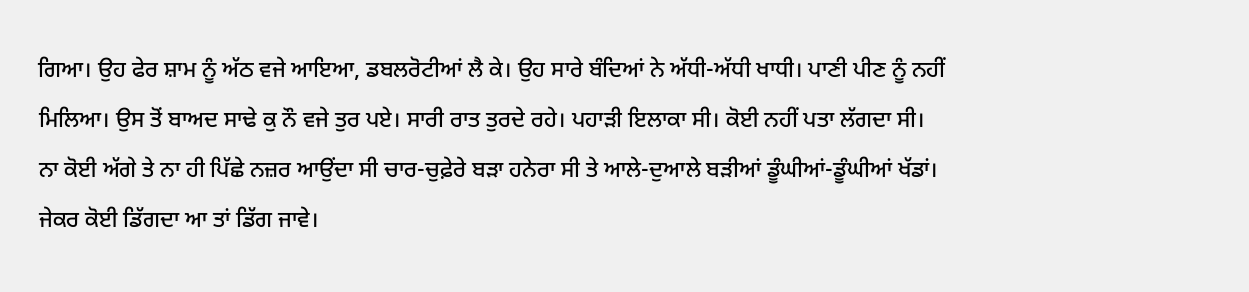ਗਿਆ। ਉਹ ਫੇਰ ਸ਼ਾਮ ਨੂੰ ਅੱਠ ਵਜੇ ਆਇਆ, ਡਬਲਰੋਟੀਆਂ ਲੈ ਕੇ। ਉਹ ਸਾਰੇ ਬੰਦਿਆਂ ਨੇ ਅੱਧੀ-ਅੱਧੀ ਖਾਧੀ। ਪਾਣੀ ਪੀਣ ਨੂੰ ਨਹੀਂ ਮਿਲਿਆ। ਉਸ ਤੋਂ ਬਾਅਦ ਸਾਢੇ ਕੁ ਨੌ ਵਜੇ ਤੁਰ ਪਏ। ਸਾਰੀ ਰਾਤ ਤੁਰਦੇ ਰਹੇ। ਪਹਾੜੀ ਇਲਾਕਾ ਸੀ। ਕੋਈ ਨਹੀਂ ਪਤਾ ਲੱਗਦਾ ਸੀ। ਨਾ ਕੋਈ ਅੱਗੇ ਤੇ ਨਾ ਹੀ ਪਿੱਛੇ ਨਜ਼ਰ ਆਉਂਦਾ ਸੀ ਚਾਰ-ਚੁਫ਼ੇਰੇ ਬੜਾ ਹਨੇਰਾ ਸੀ ਤੇ ਆਲੇ-ਦੁਆਲੇ ਬੜੀਆਂ ਡੂੰਘੀਆਂ-ਡੂੰਘੀਆਂ ਖੱਡਾਂ। ਜੇਕਰ ਕੋਈ ਡਿੱਗਦਾ ਆ ਤਾਂ ਡਿੱਗ ਜਾਵੇ।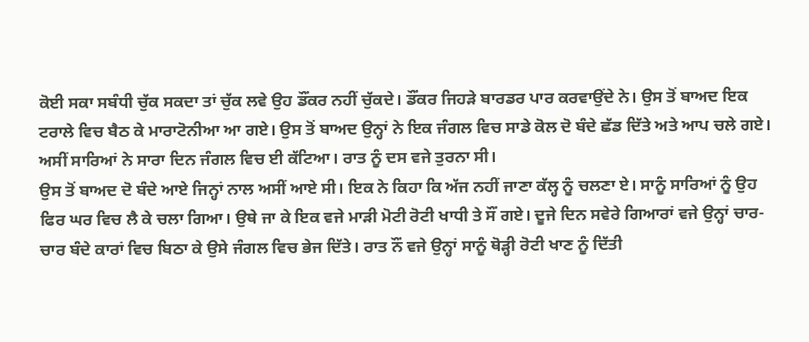ਕੋਈ ਸਕਾ ਸਬੰਧੀ ਚੁੱਕ ਸਕਦਾ ਤਾਂ ਚੁੱਕ ਲਵੇ ਉਹ ਡੌਂਕਰ ਨਹੀਂ ਚੁੱਕਦੇ। ਡੌਂਕਰ ਜਿਹੜੇ ਬਾਰਡਰ ਪਾਰ ਕਰਵਾਉਂਦੇ ਨੇ। ਉਸ ਤੋਂ ਬਾਅਦ ਇਕ ਟਰਾਲੇ ਵਿਚ ਬੈਠ ਕੇ ਮਾਰਾਟੋਨੀਆ ਆ ਗਏ। ਉਸ ਤੋਂ ਬਾਅਦ ਉਨ੍ਹਾਂ ਨੇ ਇਕ ਜੰਗਲ ਵਿਚ ਸਾਡੇ ਕੋਲ ਦੋ ਬੰਦੇ ਛੱਡ ਦਿੱਤੇ ਅਤੇ ਆਪ ਚਲੇ ਗਏ। ਅਸੀਂ ਸਾਰਿਆਂ ਨੇ ਸਾਰਾ ਦਿਨ ਜੰਗਲ ਵਿਚ ਈ ਕੱਟਿਆ। ਰਾਤ ਨੂੰ ਦਸ ਵਜੇ ਤੁਰਨਾ ਸੀ।
ਉਸ ਤੋਂ ਬਾਅਦ ਦੋ ਬੰਦੇ ਆਏ ਜਿਨ੍ਹਾਂ ਨਾਲ ਅਸੀਂ ਆਏ ਸੀ। ਇਕ ਨੇ ਕਿਹਾ ਕਿ ਅੱਜ ਨਹੀਂ ਜਾਣਾ ਕੱਲ੍ਹ ਨੂੰ ਚਲਣਾ ਏ। ਸਾਨੂੰ ਸਾਰਿਆਂ ਨੂੰ ਉਹ ਫਿਰ ਘਰ ਵਿਚ ਲੈ ਕੇ ਚਲਾ ਗਿਆ। ਉਥੇ ਜਾ ਕੇ ਇਕ ਵਜੇ ਮਾੜੀ ਮੋਟੀ ਰੋਟੀ ਖਾਧੀ ਤੇ ਸੌਂ ਗਏ। ਦੂਜੇ ਦਿਨ ਸਵੇਰੇ ਗਿਆਰਾਂ ਵਜੇ ਉਨ੍ਹਾਂ ਚਾਰ-ਚਾਰ ਬੰਦੇ ਕਾਰਾਂ ਵਿਚ ਬਿਠਾ ਕੇ ਉਸੇ ਜੰਗਲ ਵਿਚ ਭੇਜ ਦਿੱਤੇ। ਰਾਤ ਨੌਂ ਵਜੇ ਉਨ੍ਹਾਂ ਸਾਨੂੰ ਥੋੜ੍ਹੀ ਰੋਟੀ ਖਾਣ ਨੂੰ ਦਿੱਤੀ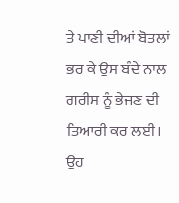ਤੇ ਪਾਣੀ ਦੀਆਂ ਬੋਤਲਾਂ ਭਰ ਕੇ ਉਸ ਬੰਦੇ ਨਾਲ ਗਰੀਸ ਨੂੰ ਭੇਜਣ ਦੀ ਤਿਆਰੀ ਕਰ ਲਈ। ਉਹ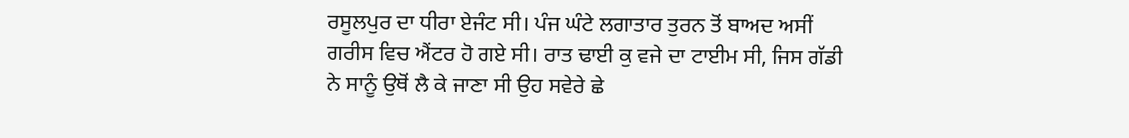ਰਸੂਲਪੁਰ ਦਾ ਧੀਰਾ ਏਜੰਟ ਸੀ। ਪੰਜ ਘੰਟੇ ਲਗਾਤਾਰ ਤੁਰਨ ਤੋਂ ਬਾਅਦ ਅਸੀਂ ਗਰੀਸ ਵਿਚ ਐਂਟਰ ਹੋ ਗਏ ਸੀ। ਰਾਤ ਢਾਈ ਕੁ ਵਜੇ ਦਾ ਟਾਈਮ ਸੀ, ਜਿਸ ਗੱਡੀ ਨੇ ਸਾਨੂੰ ਉਥੋਂ ਲੈ ਕੇ ਜਾਣਾ ਸੀ ਉਹ ਸਵੇਰੇ ਛੇ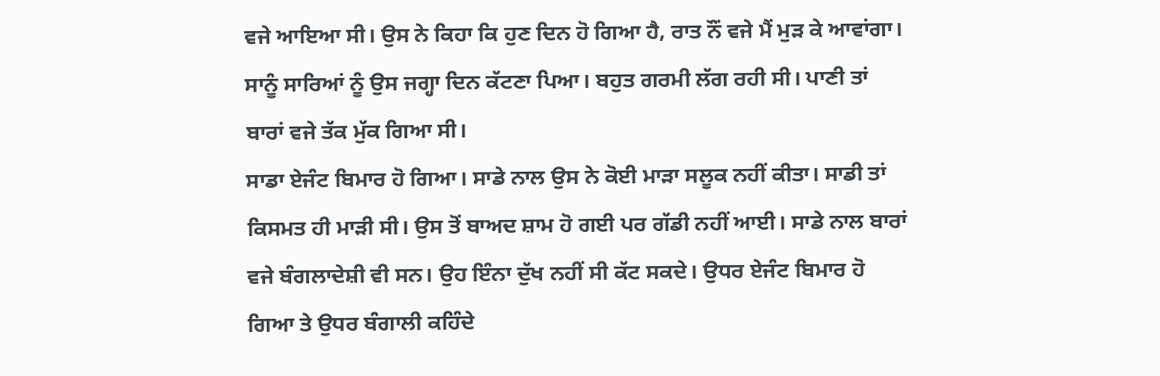ਵਜੇ ਆਇਆ ਸੀ। ਉਸ ਨੇ ਕਿਹਾ ਕਿ ਹੁਣ ਦਿਨ ਹੋ ਗਿਆ ਹੈ, ਰਾਤ ਨੌਂ ਵਜੇ ਮੈਂ ਮੁੜ ਕੇ ਆਵਾਂਗਾ। ਸਾਨੂੰ ਸਾਰਿਆਂ ਨੂੰ ਉਸ ਜਗ੍ਹਾ ਦਿਨ ਕੱਟਣਾ ਪਿਆ। ਬਹੁਤ ਗਰਮੀ ਲੱਗ ਰਹੀ ਸੀ। ਪਾਣੀ ਤਾਂ ਬਾਰਾਂ ਵਜੇ ਤੱਕ ਮੁੱਕ ਗਿਆ ਸੀ।
ਸਾਡਾ ਏਜੰਟ ਬਿਮਾਰ ਹੋ ਗਿਆ। ਸਾਡੇ ਨਾਲ ਉਸ ਨੇ ਕੋਈ ਮਾੜਾ ਸਲੂਕ ਨਹੀਂ ਕੀਤਾ। ਸਾਡੀ ਤਾਂ ਕਿਸਮਤ ਹੀ ਮਾੜੀ ਸੀ। ਉਸ ਤੋਂ ਬਾਅਦ ਸ਼ਾਮ ਹੋ ਗਈ ਪਰ ਗੱਡੀ ਨਹੀਂ ਆਈ। ਸਾਡੇ ਨਾਲ ਬਾਰਾਂ ਵਜੇ ਬੰਗਲਾਦੇਸ਼ੀ ਵੀ ਸਨ। ਉਹ ਇੰਨਾ ਦੁੱਖ ਨਹੀਂ ਸੀ ਕੱਟ ਸਕਦੇ। ਉਧਰ ਏਜੰਟ ਬਿਮਾਰ ਹੋ ਗਿਆ ਤੇ ਉਧਰ ਬੰਗਾਲੀ ਕਹਿੰਦੇ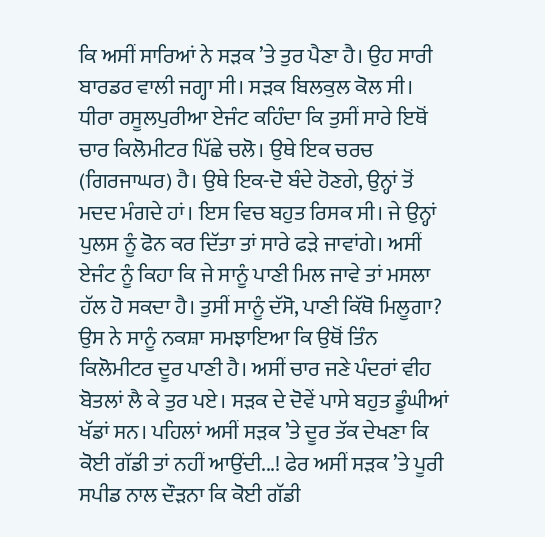ਕਿ ਅਸੀਂ ਸਾਰਿਆਂ ਨੇ ਸੜਕ ’ਤੇ ਤੁਰ ਪੈਣਾ ਹੈ। ਉਹ ਸਾਰੀ ਬਾਰਡਰ ਵਾਲੀ ਜਗ੍ਹਾ ਸੀ। ਸੜਕ ਬਿਲਕੁਲ ਕੋਲ ਸੀ। ਧੀਰਾ ਰਸੂਲਪੁਰੀਆ ਏਜੰਟ ਕਹਿੰਦਾ ਕਿ ਤੁਸੀਂ ਸਾਰੇ ਇਥੋਂ ਚਾਰ ਕਿਲੋਮੀਟਰ ਪਿੱਛੇ ਚਲੋ। ਉਥੇ ਇਕ ਚਰਚ (ਗਿਰਜਾਘਰ) ਹੈ। ਉਥੇ ਇਕ-ਦੋ ਬੰਦੇ ਹੋਣਗੇ, ਉਨ੍ਹਾਂ ਤੋਂ ਮਦਦ ਮੰਗਦੇ ਹਾਂ। ਇਸ ਵਿਚ ਬਹੁਤ ਰਿਸਕ ਸੀ। ਜੇ ਉਨ੍ਹਾਂ ਪੁਲਸ ਨੂੰ ਫੋਨ ਕਰ ਦਿੱਤਾ ਤਾਂ ਸਾਰੇ ਫੜੇ ਜਾਵਾਂਗੇ। ਅਸੀਂ ਏਜੰਟ ਨੂੰ ਕਿਹਾ ਕਿ ਜੇ ਸਾਨੂੰ ਪਾਣੀ ਮਿਲ ਜਾਵੇ ਤਾਂ ਮਸਲਾ ਹੱਲ ਹੋ ਸਕਦਾ ਹੈ। ਤੁਸੀਂ ਸਾਨੂੰ ਦੱਸੋ, ਪਾਣੀ ਕਿੱਥੋ ਮਿਲੂਗਾ? ਉਸ ਨੇ ਸਾਨੂੰ ਨਕਸ਼ਾ ਸਮਝਾਇਆ ਕਿ ਉਥੋਂ ਤਿੰਨ ਕਿਲੋਮੀਟਰ ਦੂਰ ਪਾਣੀ ਹੈ। ਅਸੀਂ ਚਾਰ ਜਣੇ ਪੰਦਰਾਂ ਵੀਹ ਬੋਤਲਾਂ ਲੈ ਕੇ ਤੁਰ ਪਏ। ਸੜਕ ਦੇ ਦੋਵੇਂ ਪਾਸੇ ਬਹੁਤ ਡੂੰਘੀਆਂ ਖੱਡਾਂ ਸਨ। ਪਹਿਲਾਂ ਅਸੀਂ ਸੜਕ ’ਤੇ ਦੂਰ ਤੱਕ ਦੇਖਣਾ ਕਿ ਕੋਈ ਗੱਡੀ ਤਾਂ ਨਹੀਂ ਆਉਂਦੀ...! ਫੇਰ ਅਸੀਂ ਸੜਕ ’ਤੇ ਪੂਰੀ ਸਪੀਡ ਨਾਲ ਦੌੜਨਾ ਕਿ ਕੋਈ ਗੱਡੀ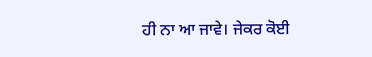ਹੀ ਨਾ ਆ ਜਾਵੇ। ਜੇਕਰ ਕੋਈ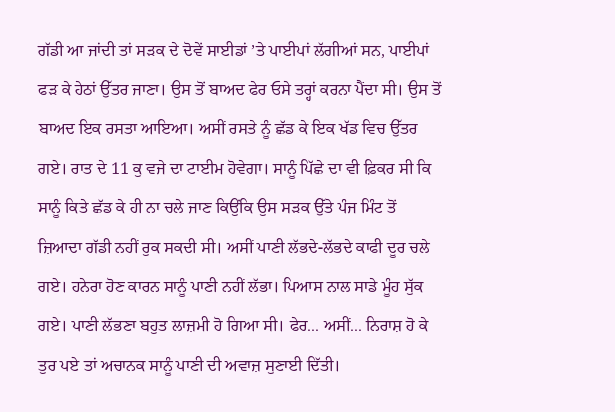ਗੱਡੀ ਆ ਜਾਂਦੀ ਤਾਂ ਸੜਕ ਦੇ ਦੋਵੇਂ ਸਾਈਡਾਂ ’ਤੇ ਪਾਈਪਾਂ ਲੱਗੀਆਂ ਸਨ, ਪਾਈਪਾਂ ਫੜ ਕੇ ਹੇਠਾਂ ਉੱਤਰ ਜਾਣਾ। ਉਸ ਤੋਂ ਬਾਅਦ ਫੇਰ ਓਸੇ ਤਰ੍ਹਾਂ ਕਰਨਾ ਪੈਂਦਾ ਸੀ। ਉਸ ਤੋਂ ਬਾਅਦ ਇਕ ਰਸਤਾ ਆਇਆ। ਅਸੀਂ ਰਸਤੇ ਨੂੰ ਛੱਡ ਕੇ ਇਕ ਖੱਡ ਵਿਚ ਉੱਤਰ ਗਏ। ਰਾਤ ਦੇ 11 ਕੁ ਵਜੇ ਦਾ ਟਾਈਮ ਹੋਵੇਗਾ। ਸਾਨੂੰ ਪਿੱਛੇ ਦਾ ਵੀ ਫ਼ਿਕਰ ਸੀ ਕਿ ਸਾਨੂੰ ਕਿਤੇ ਛੱਡ ਕੇ ਹੀ ਨਾ ਚਲੇ ਜਾਣ ਕਿਉਂਕਿ ਉਸ ਸੜਕ ਉੱਤੇ ਪੰਜ ਮਿੰਟ ਤੋਂ ਜ਼ਿਆਦਾ ਗੱਡੀ ਨਹੀਂ ਰੁਕ ਸਕਦੀ ਸੀ। ਅਸੀਂ ਪਾਣੀ ਲੱਭਦੇ-ਲੱਭਦੇ ਕਾਫੀ ਦੂਰ ਚਲੇ ਗਏ। ਹਨੇਰਾ ਹੋਣ ਕਾਰਨ ਸਾਨੂੰ ਪਾਣੀ ਨਹੀਂ ਲੱਭਾ। ਪਿਆਸ ਨਾਲ ਸਾਡੇ ਮੂੰਹ ਸੁੱਕ ਗਏ। ਪਾਣੀ ਲੱਭਣਾ ਬਹੁਤ ਲਾਜ਼ਮੀ ਹੋ ਗਿਆ ਸੀ। ਫੇਰ... ਅਸੀਂ... ਨਿਰਾਸ਼ ਹੋ ਕੇ ਤੁਰ ਪਏ ਤਾਂ ਅਚਾਨਕ ਸਾਨੂੰ ਪਾਣੀ ਦੀ ਅਵਾਜ਼ ਸੁਣਾਈ ਦਿੱਤੀ।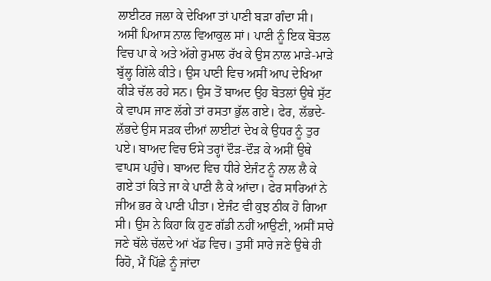ਲਾਈਟਰ ਜਲਾ ਕੇ ਦੇਖਿਆ ਤਾਂ ਪਾਣੀ ਬੜਾ ਗੰਦਾ ਸੀ। ਅਸੀਂ ਪਿਆਸ ਨਾਲ ਵਿਆਕੁਲ ਸਾਂ। ਪਾਣੀ ਨੂੰ ਇਕ ਬੋਤਲ ਵਿਚ ਪਾ ਕੇ ਅਤੇ ਅੱਗੇ ਰੁਮਾਲ ਰੱਖ ਕੇ ਉਸ ਨਾਲ ਮਾੜੇ-ਮਾੜੇ ਬੁੱਲ੍ਹ ਗਿੱਲੇ ਕੀਤੇ। ਉਸ ਪਾਣੀ ਵਿਚ ਅਸੀਂ ਆਪ ਦੇਖਿਆ ਕੀੜੇ ਚੱਲ ਰਹੇ ਸਨ। ਉਸ ਤੋਂ ਬਾਅਦ ਉਹ ਬੋਤਲਾਂ ਉਥੇ ਸੁੱਟ ਕੇ ਵਾਪਸ ਜਾਣ ਲੱਗੇ ਤਾਂ ਰਸਤਾ ਭੁੱਲ ਗਏ। ਫੇਰ, ਲੱਭਦੇ-ਲੱਭਦੇ ਉਸ ਸੜਕ ਦੀਆਂ ਲਾਈਟਾਂ ਦੇਖ ਕੇ ਉਧਰ ਨੂੰ ਤੁਰ ਪਏ। ਬਾਅਦ ਵਿਚ ਓਸੇ ਤਰ੍ਹਾਂ ਦੌੜ-ਦੌੜ ਕੇ ਅਸੀਂ ਉਥੇ ਵਾਪਸ ਪਹੁੰਚੇ। ਬਾਅਦ ਵਿਚ ਧੀਰੇ ਏਜੰਟ ਨੂੰ ਨਾਲ ਲੈ ਕੇ ਗਏ ਤਾਂ ਕਿਤੇ ਜਾ ਕੇ ਪਾਣੀ ਲੈ ਕੇ ਆਂਦਾ। ਫੇਰ ਸਾਰਿਆਂ ਨੇ ਜੀਅ ਭਰ ਕੇ ਪਾਣੀ ਪੀਤਾ। ਏਜੰਟ ਵੀ ਕੁਝ ਠੀਕ ਹੋ ਗਿਆ ਸੀ। ਉਸ ਨੇ ਕਿਹਾ ਕਿ ਹੁਣ ਗੱਡੀ ਨਹੀਂ ਆਉਣੀ, ਅਸੀਂ ਸਾਰੇ ਜਣੇ ਥੱਲੇ ਚੱਲਦੇ ਆਂ ਖੱਡ ਵਿਚ। ਤੁਸੀਂ ਸਾਰੇ ਜਣੇ ਉਥੇ ਹੀ ਰਿਹੋ, ਮੈਂ ਪਿੱਛੇ ਨੂੰ ਜਾਂਦਾ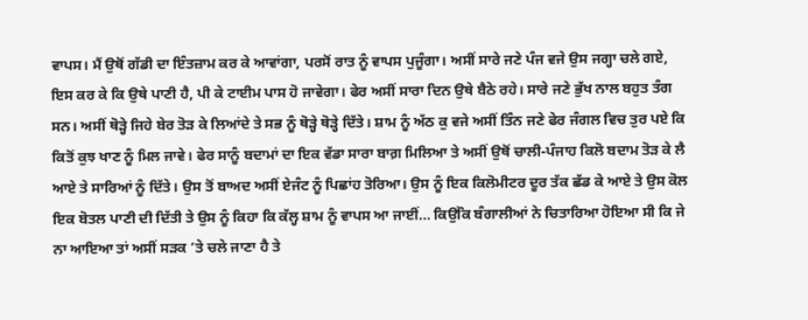ਵਾਪਸ। ਮੈਂ ਉਥੋਂ ਗੱਡੀ ਦਾ ਇੰਤਜ਼ਾਮ ਕਰ ਕੇ ਆਵਾਂਗਾ, ਪਰਸੋਂ ਰਾਤ ਨੂੰ ਵਾਪਸ ਪੁਜੂੰਗਾ। ਅਸੀਂ ਸਾਰੇ ਜਣੇ ਪੰਜ ਵਜੇ ਉਸ ਜਗ੍ਹਾ ਚਲੇ ਗਏ, ਇਸ ਕਰ ਕੇ ਕਿ ਉਥੇ ਪਾਣੀ ਹੈ, ਪੀ ਕੇ ਟਾਈਮ ਪਾਸ ਹੋ ਜਾਵੇਗਾ। ਫੇਰ ਅਸੀਂ ਸਾਰਾ ਦਿਨ ਉਥੇ ਬੈਠੇ ਰਹੇ। ਸਾਰੇ ਜਣੇ ਭੁੱਖ ਨਾਲ ਬਹੁਤ ਤੰਗ ਸਨ। ਅਸੀਂ ਥੋੜ੍ਹੇ ਜਿਹੇ ਬੇਰ ਤੋੜ ਕੇ ਲਿਆਂਦੇ ਤੇ ਸਭ ਨੂੰ ਥੋੜ੍ਹੇ ਥੋੜ੍ਹੇ ਦਿੱਤੇ। ਸ਼ਾਮ ਨੂੰ ਅੱਠ ਕੁ ਵਜੇ ਅਸੀਂ ਤਿੰਨ ਜਣੇ ਫੇਰ ਜੰਗਲ ਵਿਚ ਤੁਰ ਪਏ ਕਿ ਕਿਤੋਂ ਕੁਝ ਖਾਣ ਨੂੰ ਮਿਲ ਜਾਵੇ। ਫੇਰ ਸਾਨੂੰ ਬਦਾਮਾਂ ਦਾ ਇਕ ਵੱਡਾ ਸਾਰਾ ਬਾਗ਼ ਮਿਲਿਆ ਤੇ ਅਸੀਂ ਉਥੋਂ ਚਾਲੀ-ਪੰਜਾਹ ਕਿਲੋ ਬਦਾਮ ਤੋੜ ਕੇ ਲੈ ਆਏ ਤੇ ਸਾਰਿਆਂ ਨੂੰ ਦਿੱਤੇ। ਉਸ ਤੋਂ ਬਾਅਦ ਅਸੀਂ ਏਜੰਟ ਨੂੰ ਪਿਛਾਂਹ ਤੋਰਿਆ। ਉਸ ਨੂੰ ਇਕ ਕਿਲੋਮੀਟਰ ਦੂਰ ਤੱਕ ਛੱਡ ਕੇ ਆਏ ਤੇ ਉਸ ਕੋਲ ਇਕ ਬੋਤਲ ਪਾਣੀ ਦੀ ਦਿੱਤੀ ਤੇ ਉਸ ਨੂੰ ਕਿਹਾ ਕਿ ਕੱਲ੍ਹ ਸ਼ਾਮ ਨੂੰ ਵਾਪਸ ਆ ਜਾਈਂ... ਕਿਉਂਕਿ ਬੰਗਾਲੀਆਂ ਨੇ ਚਿਤਾਰਿਆ ਹੋਇਆ ਸੀ ਕਿ ਜੇ ਨਾ ਆਇਆ ਤਾਂ ਅਸੀਂ ਸੜਕ ’ਤੇ ਚਲੇ ਜਾਣਾ ਹੈ ਤੇ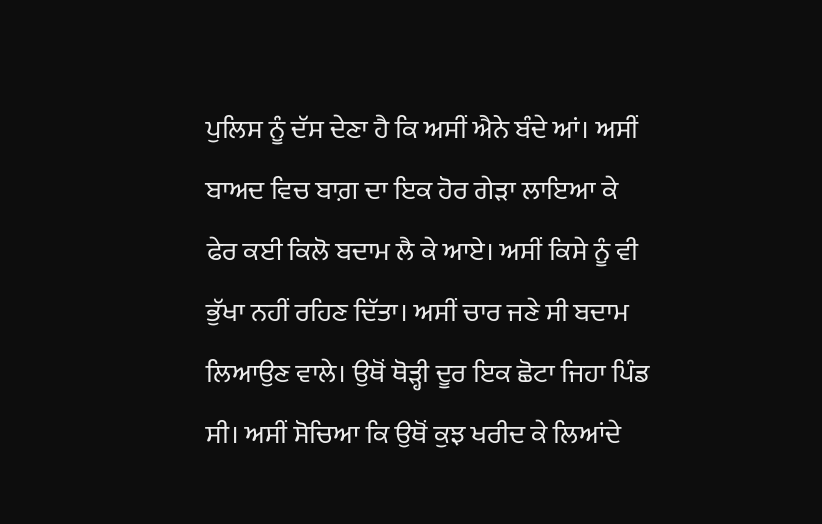ਪੁਲਿਸ ਨੂੰ ਦੱਸ ਦੇਣਾ ਹੈ ਕਿ ਅਸੀਂ ਐਨੇ ਬੰਦੇ ਆਂ। ਅਸੀਂ ਬਾਅਦ ਵਿਚ ਬਾਗ਼ ਦਾ ਇਕ ਹੋਰ ਗੇੜਾ ਲਾਇਆ ਕੇ ਫੇਰ ਕਈ ਕਿਲੋ ਬਦਾਮ ਲੈ ਕੇ ਆਏ। ਅਸੀਂ ਕਿਸੇ ਨੂੰ ਵੀ ਭੁੱਖਾ ਨਹੀਂ ਰਹਿਣ ਦਿੱਤਾ। ਅਸੀਂ ਚਾਰ ਜਣੇ ਸੀ ਬਦਾਮ ਲਿਆਉਣ ਵਾਲੇ। ਉਥੋਂ ਥੋੜ੍ਹੀ ਦੂਰ ਇਕ ਛੋਟਾ ਜਿਹਾ ਪਿੰਡ ਸੀ। ਅਸੀਂ ਸੋਚਿਆ ਕਿ ਉਥੋਂ ਕੁਝ ਖਰੀਦ ਕੇ ਲਿਆਂਦੇ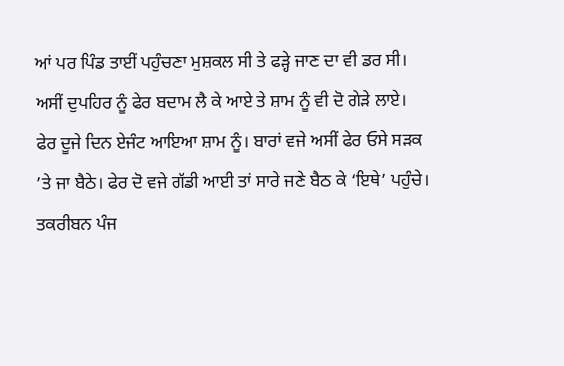ਆਂ ਪਰ ਪਿੰਡ ਤਾਈਂ ਪਹੁੰਚਣਾ ਮੁਸ਼ਕਲ ਸੀ ਤੇ ਫੜ੍ਹੇ ਜਾਣ ਦਾ ਵੀ ਡਰ ਸੀ। ਅਸੀਂ ਦੁਪਹਿਰ ਨੂੰ ਫੇਰ ਬਦਾਮ ਲੈ ਕੇ ਆਏ ਤੇ ਸ਼ਾਮ ਨੂੰ ਵੀ ਦੋ ਗੇੜੇ ਲਾਏ। ਫੇਰ ਦੂਜੇ ਦਿਨ ਏਜੰਟ ਆਇਆ ਸ਼ਾਮ ਨੂੰ। ਬਾਰਾਂ ਵਜੇ ਅਸੀਂ ਫੇਰ ਓਸੇ ਸੜਕ ’ਤੇ ਜਾ ਬੈਠੇ। ਫੇਰ ਦੋ ਵਜੇ ਗੱਡੀ ਆਈ ਤਾਂ ਸਾਰੇ ਜਣੇ ਬੈਠ ਕੇ ‘ਇਥੇ’ ਪਹੁੰਚੇ। ਤਕਰੀਬਨ ਪੰਜ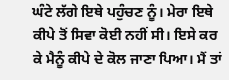ਘੰਟੇ ਲੱਗੇ ਇਥੇ ਪਹੁੰਚਣ ਨੂੰ। ਮੇਰਾ ਇਥੇ ਕੀਪੇ ਤੋਂ ਸਿਵਾ ਕੋਈ ਨਹੀਂ ਸੀ। ਇਸੇ ਕਰ ਕੇ ਮੈਨੂੰ ਕੀਪੇ ਦੇ ਕੋਲ ਜਾਣਾ ਪਿਆ। ਮੈਂ ਤਾਂ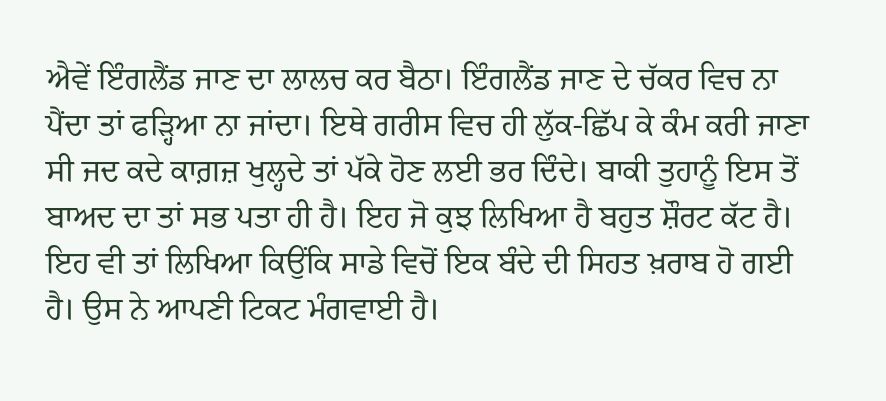ਐਵੇਂ ਇੰਗਲੈਂਡ ਜਾਣ ਦਾ ਲਾਲਚ ਕਰ ਬੈਠਾ। ਇੰਗਲੈਂਡ ਜਾਣ ਦੇ ਚੱਕਰ ਵਿਚ ਨਾ ਪੈਂਦਾ ਤਾਂ ਫੜ੍ਹਿਆ ਨਾ ਜਾਂਦਾ। ਇਥੇ ਗਰੀਸ ਵਿਚ ਹੀ ਲੁੱਕ-ਛਿੱਪ ਕੇ ਕੰਮ ਕਰੀ ਜਾਣਾ ਸੀ ਜਦ ਕਦੇ ਕਾਗ਼ਜ਼ ਖੁਲ੍ਹਦੇ ਤਾਂ ਪੱਕੇ ਹੋਣ ਲਈ ਭਰ ਦਿੰਦੇ। ਬਾਕੀ ਤੁਹਾਨੂੰ ਇਸ ਤੋਂ ਬਾਅਦ ਦਾ ਤਾਂ ਸਭ ਪਤਾ ਹੀ ਹੈ। ਇਹ ਜੋ ਕੁਝ ਲਿਖਿਆ ਹੈ ਬਹੁਤ ਸ਼ੌਰਟ ਕੱਟ ਹੈ। ਇਹ ਵੀ ਤਾਂ ਲਿਖਿਆ ਕਿਉਂਕਿ ਸਾਡੇ ਵਿਚੋਂ ਇਕ ਬੰਦੇ ਦੀ ਸਿਹਤ ਖ਼ਰਾਬ ਹੋ ਗਈ ਹੈ। ਉਸ ਨੇ ਆਪਣੀ ਟਿਕਟ ਮੰਗਵਾਈ ਹੈ।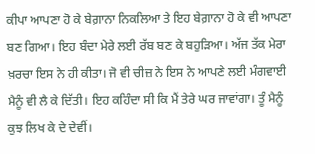ਕੀਪਾ ਆਪਣਾ ਹੋ ਕੇ ਬੇਗ਼ਾਨਾ ਨਿਕਲਿਆ ਤੇ ਇਹ ਬੇਗ਼ਾਨਾ ਹੋ ਕੇ ਵੀ ਆਪਣਾ ਬਣ ਗਿਆ। ਇਹ ਬੰਦਾ ਮੇਰੇ ਲਈ ਰੱਬ ਬਣ ਕੇ ਬਹੁੜਿਆ। ਅੱਜ ਤੱਕ ਮੇਰਾ ਖ਼ਰਚਾ ਇਸ ਨੇ ਹੀ ਕੀਤਾ। ਜੋ ਵੀ ਚੀਜ਼ ਨੇ ਇਸ ਨੇ ਆਪਣੇ ਲਈ ਮੰਗਵਾਈ ਮੈਨੂੰ ਵੀ ਲੈ ਕੇ ਦਿੱਤੀ। ਇਹ ਕਹਿੰਦਾ ਸੀ ਕਿ ਮੈਂ ਤੇਰੇ ਘਰ ਜਾਵਾਂਗਾ। ਤੂੰ ਮੈਨੂੰ ਕੁਝ ਲਿਖ ਕੇ ਦੇ ਦੇਵੀਂ।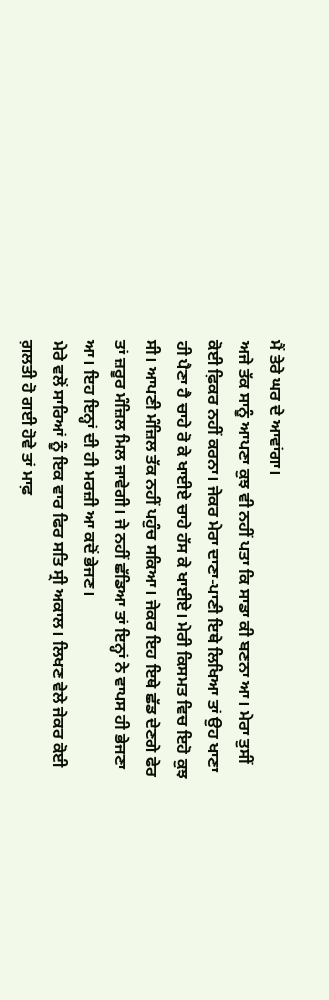ਮੈਂ ਤੇਰੇ ਘਰ ਦੇ ਆਵਾਂਗਾ।
ਅਜੇ ਤੱਕ ਸਾਨੂੰ ਆਪਣਾ ਕੁਝ ਵੀ ਨਹੀਂ ਪਤਾ ਕਿ ਸਾਡਾ ਕੀ ਬਣਨਾ ਆ। ਮੇਰਾ ਤੁਸੀਂ ਕੋਈ ਫ਼ਿਕਰ ਨਹੀਂ ਕਰਨਾ। ਜੇਕਰ ਮੇਰਾ ਦਾਣਾ-ਪਾਣੀ ਇਥੇ ਲਿਖਿਆ ਤਾਂ ਉਹ ਖਾਣਾ ਹੀ ਪੈਣਾ ਹੈ ਚਾਹੇ ਰੋ ਕੇ ਖਾਈਏ ਚਾਹੇ ਹੱਸ ਕੇ ਖਾਈਏ। ਮੇਰੀ ਕਿਸਮਤ ਵਿਚ ਇਹੋ ਕੁਝ ਸੀ। ਆਪਣੀ ਮੰਜ਼ਿਲ ਤੱਕ ਨਹੀਂ ਪਹੁੰਚ ਸਕਿਆ। ਜੇਕਰ ਇਹ ਇਥੇ ਛੱਡ ਦੇਣਗੇ ਫੇਰ ਤਾਂ ਜ਼ਰੂਰ ਮੰਜ਼ਿਲ ਮਿਲ ਜਾਵੇਗੀ। ਜੇ ਨਹੀਂ ਛੱਡਿਆ ਤਾਂ ਇਨ੍ਹਾਂ ਨੇ ਵਾਪਸ ਹੀ ਭੇਜਣਾ ਆ। ਇਹ ਇਨ੍ਹਾਂ ਦੀ ਹੀ ਮਰਜ਼ੀ ਆ ਕਦੋਂ ਭੇਜਣ।
ਮੇਰੇ ਵਲੋਂ ਸਾਰਿਆਂ ਨੂੰ ਇਕ ਵਾਰ ਫਿਰ ਸਤਿ ਸ੍ਰੀ ਅਕਾਲ। ਲਿਖਣ ਵੇਲੇ ਜੇਕਰ ਕੋਈ ਗ਼ਲਤੀ ਹੋ ਗਈ ਹੋਵੇ ਤਾਂ ਮਾਫ਼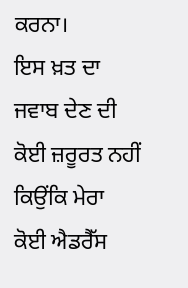ਕਰਨਾ।
ਇਸ ਖ਼ਤ ਦਾ ਜਵਾਬ ਦੇਣ ਦੀ ਕੋਈ ਜ਼ਰੂਰਤ ਨਹੀਂ ਕਿਉਂਕਿ ਮੇਰਾ ਕੋਈ ਐਡਰੈੱਸ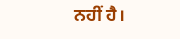ਨਹੀਂ ਹੈ।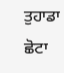ਤੁਹਾਡਾ ਛੋਟਾ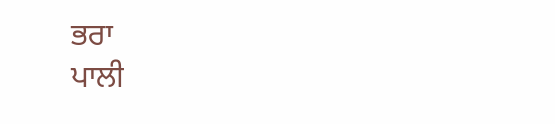ਭਰਾ
ਪਾਲੀ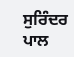ਸੁਰਿੰਦਰ ਪਾਲ